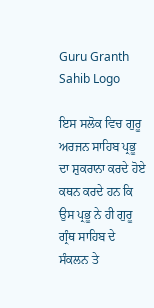Guru Granth Sahib Logo

ਇਸ ਸਲੋਕ ਵਿਚ ਗੁਰੂ ਅਰਜਨ ਸਾਹਿਬ ਪ੍ਰਭੂ ਦਾ ਸ਼ੁਕਰਾਨਾ ਕਰਦੇ ਹੋਏ ਕਥਨ ਕਰਦੇ ਹਨ ਕਿ ਉਸ ਪ੍ਰਭੂ ਨੇ ਹੀ ਗੁਰੂ ਗ੍ਰੰਥ ਸਾਹਿਬ ਦੇ ਸੰਕਲਨ ਤੇ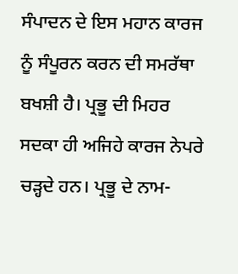ਸੰਪਾਦਨ ਦੇ ਇਸ ਮਹਾਨ ਕਾਰਜ ਨੂੰ ਸੰਪੂਰਨ ਕਰਨ ਦੀ ਸਮਰੱਥਾ ਬਖਸ਼ੀ ਹੈ। ਪ੍ਰਭੂ ਦੀ ਮਿਹਰ ਸਦਕਾ ਹੀ ਅਜਿਹੇ ਕਾਰਜ ਨੇਪਰੇ ਚੜ੍ਹਦੇ ਹਨ। ਪ੍ਰਭੂ ਦੇ ਨਾਮ-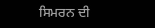ਸਿਮਰਨ ਦੀ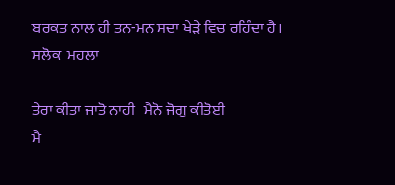ਬਰਕਤ ਨਾਲ ਹੀ ਤਨ-ਮਨ ਸਦਾ ਖੇੜੇ ਵਿਚ ਰਹਿੰਦਾ ਹੈ।
ਸਲੋਕ  ਮਹਲਾ

ਤੇਰਾ ਕੀਤਾ ਜਾਤੋ ਨਾਹੀ   ਮੈਨੋ ਜੋਗੁ ਕੀਤੋਈ
ਮੈ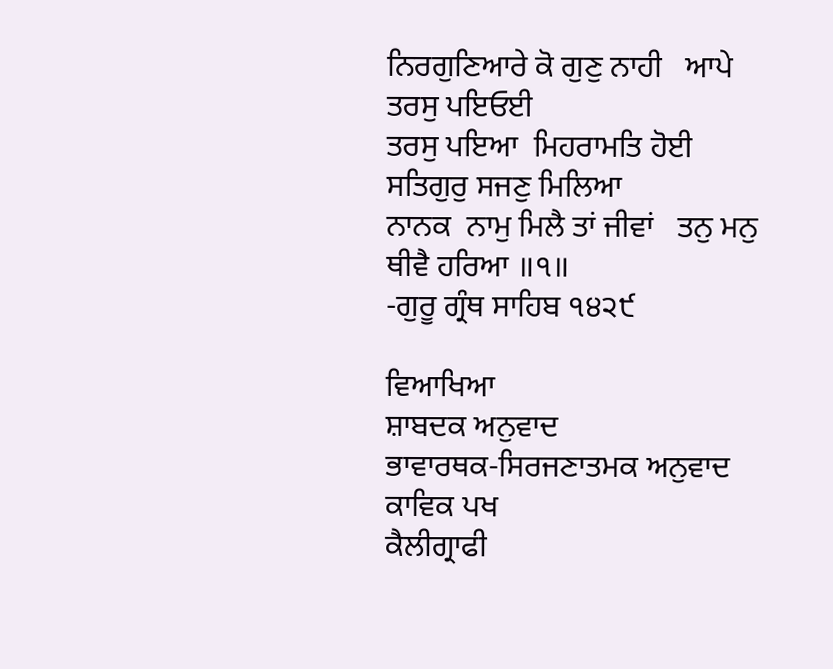ਨਿਰਗੁਣਿਆਰੇ ਕੋ ਗੁਣੁ ਨਾਹੀ   ਆਪੇ ਤਰਸੁ ਪਇਓਈ
ਤਰਸੁ ਪਇਆ  ਮਿਹਰਾਮਤਿ ਹੋਈ   ਸਤਿਗੁਰੁ ਸਜਣੁ ਮਿਲਿਆ
ਨਾਨਕ  ਨਾਮੁ ਮਿਲੈ ਤਾਂ ਜੀਵਾਂ   ਤਨੁ ਮਨੁ ਥੀਵੈ ਹਰਿਆ ॥੧॥
-ਗੁਰੂ ਗ੍ਰੰਥ ਸਾਹਿਬ ੧੪੨੯

ਵਿਆਖਿਆ
ਸ਼ਾਬਦਕ ਅਨੁਵਾਦ
ਭਾਵਾਰਥਕ-ਸਿਰਜਣਾਤਮਕ ਅਨੁਵਾਦ
ਕਾਵਿਕ ਪਖ
ਕੈਲੀਗ੍ਰਾਫੀ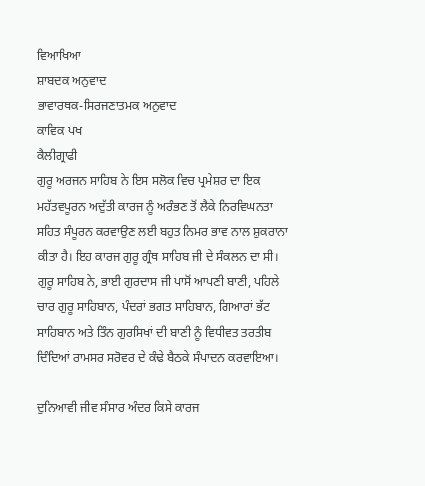ਵਿਆਖਿਆ
ਸ਼ਾਬਦਕ ਅਨੁਵਾਦ
ਭਾਵਾਰਥਕ-ਸਿਰਜਣਾਤਮਕ ਅਨੁਵਾਦ
ਕਾਵਿਕ ਪਖ
ਕੈਲੀਗ੍ਰਾਫੀ
ਗੁਰੂ ਅਰਜਨ ਸਾਹਿਬ ਨੇ ਇਸ ਸਲੋਕ ਵਿਚ ਪ੍ਰਮੇਸ਼ਰ ਦਾ ਇਕ ਮਹੱਤਵਪੂਰਨ ਅਦੁੱਤੀ ਕਾਰਜ ਨੂੰ ਅਰੰਭਣ ਤੋਂ ਲੈਕੇ ਨਿਰਵਿਘਨਤਾ ਸਹਿਤ ਸੰਪੂਰਨ ਕਰਵਾਉਣ ਲਈ ਬਹੁਤ ਨਿਮਰ ਭਾਵ ਨਾਲ ਸ਼ੁਕਰਾਨਾ ਕੀਤਾ ਹੈ। ਇਹ ਕਾਰਜ ਗੁਰੂ ਗ੍ਰੰਥ ਸਾਹਿਬ ਜੀ ਦੇ ਸੰਕਲਨ ਦਾ ਸੀ। ਗੁਰੂ ਸਾਹਿਬ ਨੇ, ਭਾਈ ਗੁਰਦਾਸ ਜੀ ਪਾਸੋਂ ਆਪਣੀ ਬਾਣੀ, ਪਹਿਲੇ ਚਾਰ ਗੁਰੂ ਸਾਹਿਬਾਨ, ਪੰਦਰਾਂ ਭਗਤ ਸਾਹਿਬਾਨ, ਗਿਆਰਾਂ ਭੱਟ ਸਾਹਿਬਾਨ ਅਤੇ ਤਿੰਨ ਗੁਰਸਿਖਾਂ ਦੀ ਬਾਣੀ ਨੂੰ ਵਿਧੀਵਤ ਤਰਤੀਬ ਦਿੰਦਿਆਂ ਰਾਮਸਰ ਸਰੋਵਰ ਦੇ ਕੰਢੇ ਬੈਠਕੇ ਸੰਪਾਦਨ ਕਰਵਾਇਆ।

ਦੁਨਿਆਵੀ ਜੀਵ ਸੰਸਾਰ ਅੰਦਰ ਕਿਸੇ ਕਾਰਜ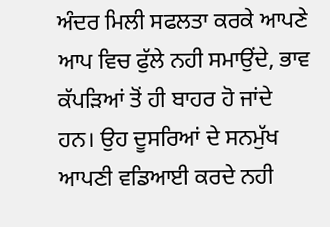ਅੰਦਰ ਮਿਲੀ ਸਫਲਤਾ ਕਰਕੇ ਆਪਣੇ ਆਪ ਵਿਚ ਫੁੱਲੇ ਨਹੀ ਸਮਾਉਂਦੇ, ਭਾਵ ਕੱਪੜਿਆਂ ਤੋਂ ਹੀ ਬਾਹਰ ਹੋ ਜਾਂਦੇ ਹਨ। ਉਹ ਦੂਸਰਿਆਂ ਦੇ ਸਨਮੁੱਖ ਆਪਣੀ ਵਡਿਆਈ ਕਰਦੇ ਨਹੀ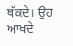ਥੱਕਦੇ। ਉਹ ਆਖਦੇ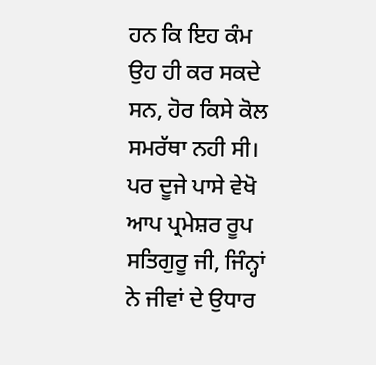ਹਨ ਕਿ ਇਹ ਕੰਮ ਉਹ ਹੀ ਕਰ ਸਕਦੇ ਸਨ, ਹੋਰ ਕਿਸੇ ਕੋਲ ਸਮਰੱਥਾ ਨਹੀ ਸੀ। ਪਰ ਦੂਜੇ ਪਾਸੇ ਵੇਖੋ ਆਪ ਪ੍ਰਮੇਸ਼ਰ ਰੂਪ ਸਤਿਗੁਰੂ ਜੀ, ਜਿੰਨ੍ਹਾਂ ਨੇ ਜੀਵਾਂ ਦੇ ਉਧਾਰ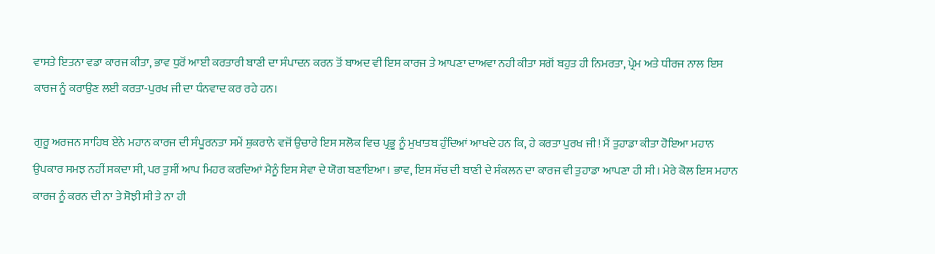ਵਾਸਤੇ ਇਤਨਾ ਵਡਾ ਕਾਰਜ ਕੀਤਾ, ਭਾਵ ਧੁਰੋਂ ਆਈ ਕਰਤਾਰੀ ਬਾਣੀ ਦਾ ਸੰਪਾਦਨ ਕਰਨ ਤੋਂ ਬਾਅਦ ਵੀ ਇਸ ਕਾਰਜ ਤੇ ਆਪਣਾ ਦਾਅਵਾ ਨਹੀ ਕੀਤਾ ਸਗੋਂ ਬਹੁਤ ਹੀ ਨਿਮਰਤਾ, ਪ੍ਰੇਮ ਅਤੇ ਧੀਰਜ ਨਾਲ ਇਸ ਕਾਰਜ ਨੂੰ ਕਰਾਉਣ ਲਈ ਕਰਤਾ-ਪੁਰਖ ਜੀ ਦਾ ਧੰਨਵਾਦ ਕਰ ਰਹੇ ਹਨ।

ਗੁਰੂ ਅਰਜਨ ਸਾਹਿਬ ਏਨੇ ਮਹਾਨ ਕਾਰਜ ਦੀ ਸੰਪੂਰਨਤਾ ਸਮੇਂ ਸ਼ੁਕਰਾਨੇ ਵਜੋਂ ਉਚਾਰੇ ਇਸ ਸਲੋਕ ਵਿਚ ਪ੍ਰਭੂ ਨੂੰ ਮੁਖਾਤਬ ਹੁੰਦਿਆਂ ਆਖਦੇ ਹਨ ਕਿ, ਹੇ ਕਰਤਾ ਪੁਰਖ ਜੀ! ਮੈਂ ਤੁਹਾਡਾ ਕੀਤਾ ਹੋਇਆ ਮਹਾਨ ਉਪਕਾਰ ਸਮਝ ਨਹੀਂ ਸਕਦਾ ਸੀ, ਪਰ ਤੁਸੀਂ ਆਪ ਮਿਹਰ ਕਰਦਿਆਂ ਮੈਨੂੰ ਇਸ ਸੇਵਾ ਦੇ ਯੋਗ ਬਣਾਇਆ। ਭਾਵ, ਇਸ ਸੱਚ ਦੀ ਬਾਣੀ ਦੇ ਸੰਕਲਨ ਦਾ ਕਾਰਜ ਵੀ ਤੁਹਾਡਾ ਆਪਣਾ ਹੀ ਸੀ। ਮੇਰੇ ਕੋਲ ਇਸ ਮਹਾਨ ਕਾਰਜ ਨੂੰ ਕਰਨ ਦੀ ਨਾ ਤੇ ਸੋਝੀ ਸੀ ਤੇ ਨਾ ਹੀ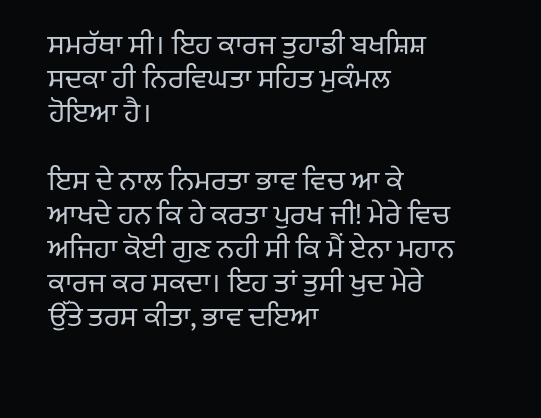ਸਮਰੱਥਾ ਸੀ। ਇਹ ਕਾਰਜ ਤੁਹਾਡੀ ਬਖਸ਼ਿਸ਼ ਸਦਕਾ ਹੀ ਨਿਰਵਿਘਤਾ ਸਹਿਤ ਮੁਕੰਮਲ ਹੋਇਆ ਹੈ।

ਇਸ ਦੇ ਨਾਲ ਨਿਮਰਤਾ ਭਾਵ ਵਿਚ ਆ ਕੇ ਆਖਦੇ ਹਨ ਕਿ ਹੇ ਕਰਤਾ ਪੁਰਖ ਜੀ! ਮੇਰੇ ਵਿਚ ਅਜਿਹਾ ਕੋਈ ਗੁਣ ਨਹੀ ਸੀ ਕਿ ਮੈਂ ਏਨਾ ਮਹਾਨ ਕਾਰਜ ਕਰ ਸਕਦਾ। ਇਹ ਤਾਂ ਤੁਸੀ ਖੁਦ ਮੇਰੇ ਉੱਤੇ ਤਰਸ ਕੀਤਾ, ਭਾਵ ਦਇਆ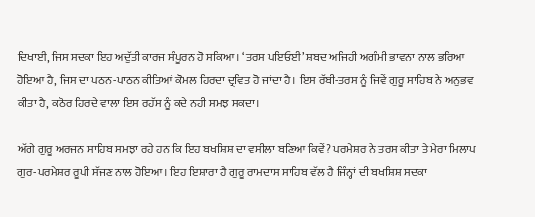ਦਿਖਾਈ, ਜਿਸ ਸਦਕਾ ਇਹ ਅਦੁੱਤੀ ਕਾਰਜ ਸੰਪੂਰਨ ਹੋ ਸਕਿਆ। ‘ਤਰਸ ਪਇਓਈ’ ਸ਼ਬਦ ਅਜਿਹੀ ਅਗੰਮੀ ਭਾਵਨਾ ਨਾਲ ਭਰਿਆ ਹੋਇਆ ਹੈ, ਜਿਸ ਦਾ ਪਠਨ-ਪਾਠਨ ਕੀਤਿਆਂ ਕੋਮਲ ਹਿਰਦਾ ਦ੍ਰਵਿਤ ਹੋ ਜਾਂਦਾ ਹੈ। ਇਸ ਰੱਬੀ-ਤਰਸ ਨੂੰ ਜਿਵੇਂ ਗੁਰੂ ਸਾਹਿਬ ਨੇ ਅਨੁਭਵ ਕੀਤਾ ਹੈ, ਕਠੋਰ ਹਿਰਦੇ ਵਾਲਾ ਇਸ ਰਹੱਸ ਨੂੰ ਕਦੇ ਨਹੀ ਸਮਝ ਸਕਦਾ।

ਅੱਗੇ ਗੁਰੂ ਅਰਜਨ ਸਾਹਿਬ ਸਮਝਾ ਰਹੇ ਹਨ ਕਿ ਇਹ ਬਖਸ਼ਿਸ਼ ਦਾ ਵਸੀਲਾ ਬਣਿਆ ਕਿਵੇਂ? ਪਰਮੇਸ਼ਰ ਨੇ ਤਰਸ ਕੀਤਾ ਤੇ ਮੇਰਾ ਮਿਲਾਪ ਗੁਰ-ਪਰਮੇਸ਼ਰ ਰੂਪੀ ਸੱਜਣ ਨਾਲ ਹੋਇਆ। ਇਹ ਇਸ਼ਾਰਾ ਹੈ ਗੁਰੂ ਰਾਮਦਾਸ ਸਾਹਿਬ ਵੱਲ ਹੈ ਜਿੰਨ੍ਹਾਂ ਦੀ ਬਖਸ਼ਿਸ਼ ਸਦਕਾ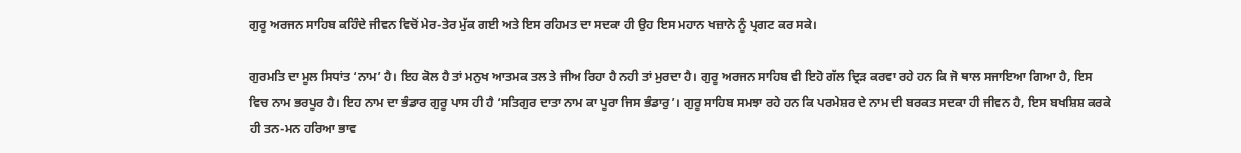ਗੁਰੂ ਅਰਜਨ ਸਾਹਿਬ ਕਹਿੰਦੇ ਜੀਵਨ ਵਿਚੋਂ ਮੇਰ-ਤੇਰ ਮੁੱਕ ਗਈ ਅਤੇ ਇਸ ਰਹਿਮਤ ਦਾ ਸਦਕਾ ਹੀ ਉਹ ਇਸ ਮਹਾਨ ਖਜ਼ਾਨੇ ਨੂੰ ਪ੍ਰਗਟ ਕਰ ਸਕੇ।

ਗੁਰਮਤਿ ਦਾ ਮੂਲ ਸਿਧਾਂਤ ‘ਨਾਮ’ ਹੈ। ਇਹ ਕੋਲ ਹੈ ਤਾਂ ਮਨੁਖ ਆਤਮਕ ਤਲ ਤੇ ਜੀਅ ਰਿਹਾ ਹੈ ਨਹੀ ਤਾਂ ਮੁਰਦਾ ਹੈ। ਗੁਰੂ ਅਰਜਨ ਸਾਹਿਬ ਵੀ ਇਹੋ ਗੱਲ ਦ੍ਰਿੜ ਕਰਵਾ ਰਹੇ ਹਨ ਕਿ ਜੋ ਥਾਲ ਸਜਾਇਆ ਗਿਆ ਹੈ, ਇਸ ਵਿਚ ਨਾਮ ਭਰਪੂਰ ਹੈ। ਇਹ ਨਾਮ ਦਾ ਭੰਡਾਰ ਗੁਰੂ ਪਾਸ ਹੀ ਹੈ ‘ਸਤਿਗੁਰ ਦਾਤਾ ਨਾਮ ਕਾ ਪੂਰਾ ਜਿਸ ਭੰਡਾਰੁ’। ਗੁਰੂ ਸਾਹਿਬ ਸਮਝਾ ਰਹੇ ਹਨ ਕਿ ਪਰਮੇਸ਼ਰ ਦੇ ਨਾਮ ਦੀ ਬਰਕਤ ਸਦਕਾ ਹੀ ਜੀਵਨ ਹੈ, ਇਸ ਬਖਸ਼ਿਸ਼ ਕਰਕੇ ਹੀ ਤਨ-ਮਨ ਹਰਿਆ ਭਾਵ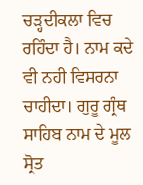ਚੜ੍ਹਦੀਕਲਾ ਵਿਚ ਰਹਿੰਦਾ ਹੈ। ਨਾਮ ਕਦੇ ਵੀ ਨਹੀ ਵਿਸਰਨਾ ਚਾਹੀਦਾ। ਗੁਰੂ ਗ੍ਰੰਥ ਸਾਹਿਬ ਨਾਮ ਦੇ ਮੂਲ ਸ੍ਰੋਤ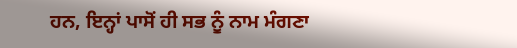ਹਨ, ਇਨ੍ਹਾਂ ਪਾਸੋਂ ਹੀ ਸਭ ਨੂੰ ਨਾਮ ਮੰਗਣਾ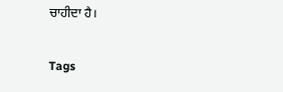ਚਾਹੀਦਾ ਹੈ।

Tags